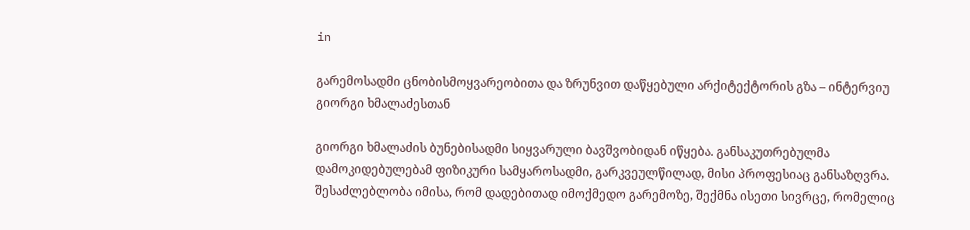in

გარემოსადმი ცნობისმოყვარეობითა და ზრუნვით დაწყებული არქიტექტორის გზა – ინტერვიუ გიორგი ხმალაძესთან

გიორგი ხმალაძის ბუნებისადმი სიყვარული ბავშვობიდან იწყება. განსაკუთრებულმა დამოკიდებულებამ ფიზიკური სამყაროსადმი, გარკვეულწილად, მისი პროფესიაც განსაზღვრა. შესაძლებლობა იმისა, რომ დადებითად იმოქმედო გარემოზე, შექმნა ისეთი სივრცე, რომელიც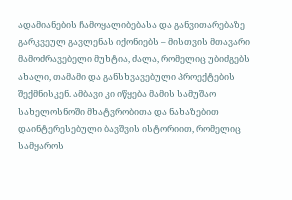ადამიანების ჩამოყალიბებასა და განვითარებაზე გარკვეულ გავლენას იქონიებს – მისთვის მთავარი მამოძრავებელი მუხტია, ძალა, რომელიც უბიძგებს ახალი, თამამი და განსხვავებული პროექტების შექმნისკენ. ამბავი კი იწყება მამის სამუშაო სახელოსნოში მხატვრობითა და ნახაზებით დაინტერესებული ბავშვის ისტორიით, რომელიც სამყაროს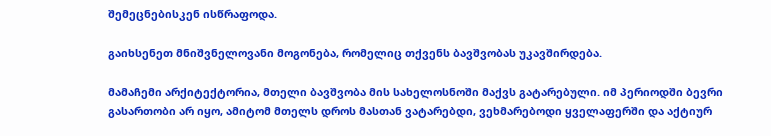შემეცნებისკენ ისწრაფოდა.

გაიხსენეთ მნიშვნელოვანი მოგონება, რომელიც თქვენს ბავშვობას უკავშირდება.

მამაჩემი არქიტექტორია, მთელი ბავშვობა მის სახელოსნოში მაქვს გატარებული. იმ პერიოდში ბევრი გასართობი არ იყო, ამიტომ მთელს დროს მასთან ვატარებდი, ვეხმარებოდი ყველაფერში და აქტიურ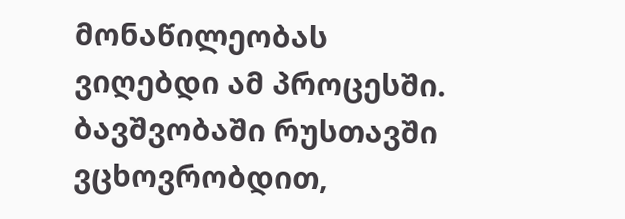მონაწილეობას ვიღებდი ამ პროცესში. ბავშვობაში რუსთავში ვცხოვრობდით,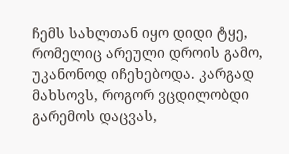ჩემს სახლთან იყო დიდი ტყე, რომელიც არეული დროის გამო, უკანონოდ იჩეხებოდა. კარგად მახსოვს, როგორ ვცდილობდი გარემოს დაცვას,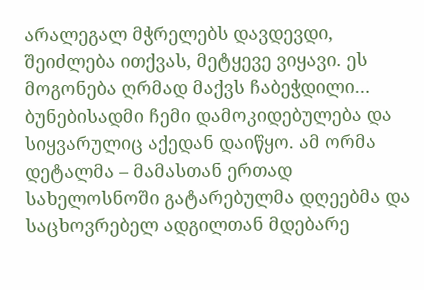არალეგალ მჭრელებს დავდევდი, შეიძლება ითქვას, მეტყევე ვიყავი. ეს მოგონება ღრმად მაქვს ჩაბეჭდილი… ბუნებისადმი ჩემი დამოკიდებულება და სიყვარულიც აქედან დაიწყო. ამ ორმა დეტალმა – მამასთან ერთად სახელოსნოში გატარებულმა დღეებმა და  საცხოვრებელ ადგილთან მდებარე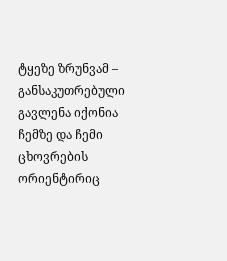ტყეზე ზრუნვამ – განსაკუთრებული გავლენა იქონია ჩემზე და ჩემი ცხოვრების ორიენტირიც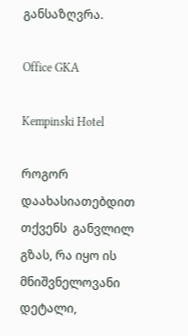განსაზღვრა.

Office GKA

Kempinski Hotel

როგორ დაახასიათებდით თქვენს  განვლილ გზას, რა იყო ის მნიშვნელოვანი დეტალი,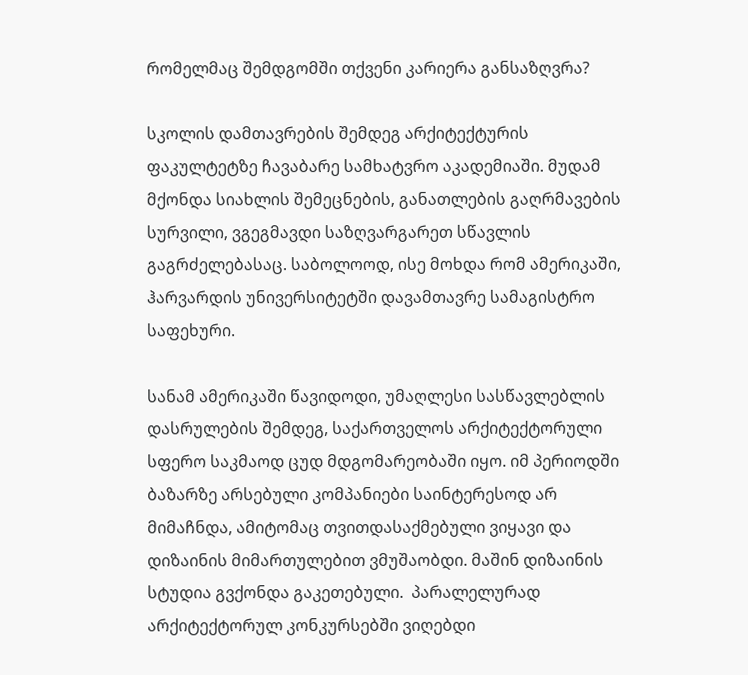რომელმაც შემდგომში თქვენი კარიერა განსაზღვრა?

სკოლის დამთავრების შემდეგ არქიტექტურის ფაკულტეტზე ჩავაბარე სამხატვრო აკადემიაში. მუდამ მქონდა სიახლის შემეცნების, განათლების გაღრმავების სურვილი, ვგეგმავდი საზღვარგარეთ სწავლის გაგრძელებასაც. საბოლოოდ, ისე მოხდა რომ ამერიკაში, ჰარვარდის უნივერსიტეტში დავამთავრე სამაგისტრო საფეხური.

სანამ ამერიკაში წავიდოდი, უმაღლესი სასწავლებლის დასრულების შემდეგ, საქართველოს არქიტექტორული სფერო საკმაოდ ცუდ მდგომარეობაში იყო. იმ პერიოდში ბაზარზე არსებული კომპანიები საინტერესოდ არ მიმაჩნდა, ამიტომაც თვითდასაქმებული ვიყავი და დიზაინის მიმართულებით ვმუშაობდი. მაშინ დიზაინის სტუდია გვქონდა გაკეთებული.  პარალელურად არქიტექტორულ კონკურსებში ვიღებდი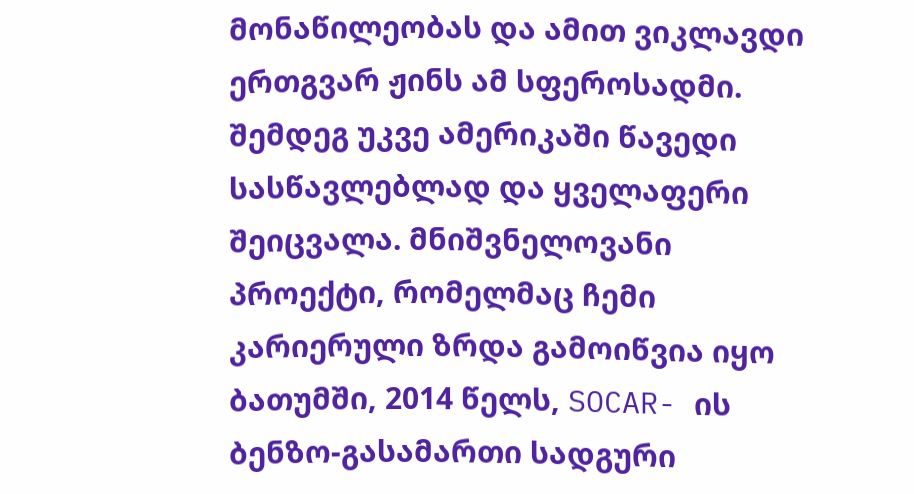მონაწილეობას და ამით ვიკლავდი ერთგვარ ჟინს ამ სფეროსადმი. შემდეგ უკვე ამერიკაში წავედი სასწავლებლად და ყველაფერი შეიცვალა. მნიშვნელოვანი პროექტი, რომელმაც ჩემი კარიერული ზრდა გამოიწვია იყო ბათუმში, 2014 წელს, SOCAR- ის ბენზო-გასამართი სადგური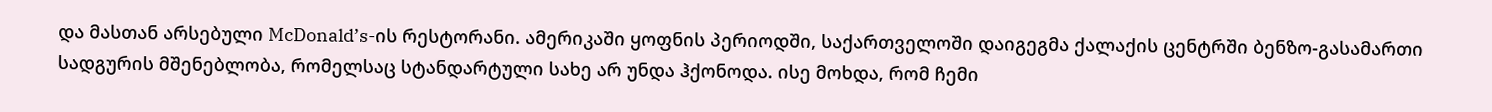და მასთან არსებული McDonald’s-ის რესტორანი. ამერიკაში ყოფნის პერიოდში, საქართველოში დაიგეგმა ქალაქის ცენტრში ბენზო-გასამართი სადგურის მშენებლობა, რომელსაც სტანდარტული სახე არ უნდა ჰქონოდა. ისე მოხდა, რომ ჩემი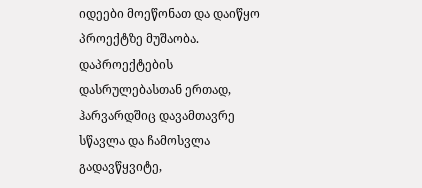იდეები მოეწონათ და დაიწყო პროექტზე მუშაობა. დაპროექტების დასრულებასთან ერთად, ჰარვარდშიც დავამთავრე სწავლა და ჩამოსვლა გადავწყვიტე,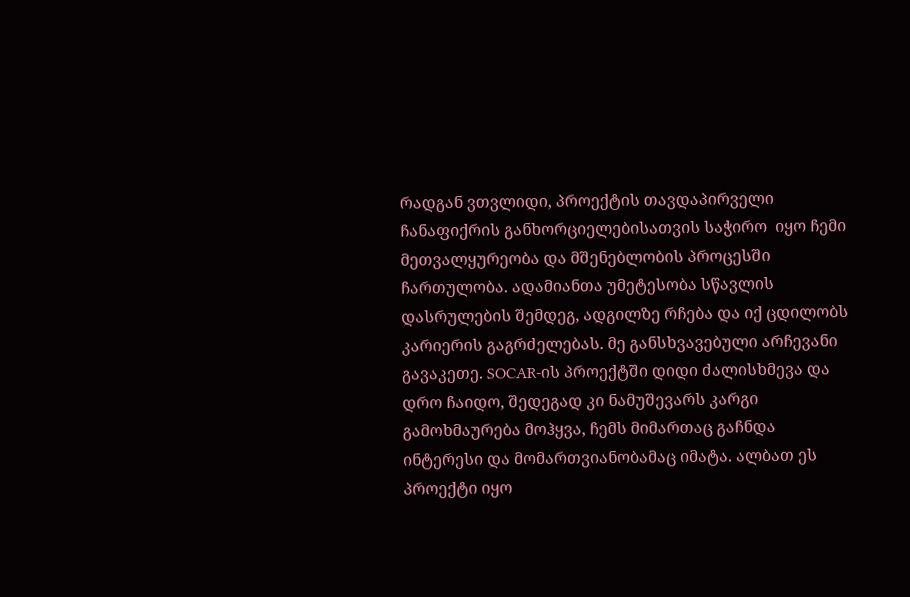რადგან ვთვლიდი, პროექტის თავდაპირველი ჩანაფიქრის განხორციელებისათვის საჭირო  იყო ჩემი მეთვალყურეობა და მშენებლობის პროცესში ჩართულობა. ადამიანთა უმეტესობა სწავლის დასრულების შემდეგ, ადგილზე რჩება და იქ ცდილობს კარიერის გაგრძელებას. მე განსხვავებული არჩევანი გავაკეთე. SOCAR-ის პროექტში დიდი ძალისხმევა და დრო ჩაიდო, შედეგად კი ნამუშევარს კარგი გამოხმაურება მოჰყვა, ჩემს მიმართაც გაჩნდა ინტერესი და მომართვიანობამაც იმატა. ალბათ ეს პროექტი იყო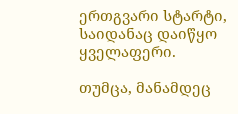ერთგვარი სტარტი, საიდანაც დაიწყო ყველაფერი.

თუმცა, მანამდეც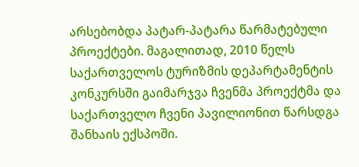არსებობდა პატარ-პატარა წარმატებული პროექტები. მაგალითად, 2010 წელს საქართველოს ტურიზმის დეპარტამენტის კონკურსში გაიმარჯვა ჩვენმა პროექტმა და საქართველო ჩვენი პავილიონით წარსდგა შანხაის ექსპოში.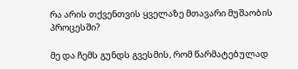რა არის თქვენთვის ყველაზე მთავარი მუშაობის პროცესში?

მე და ჩემს გუნდს გვესმის, რომ წარმატებულად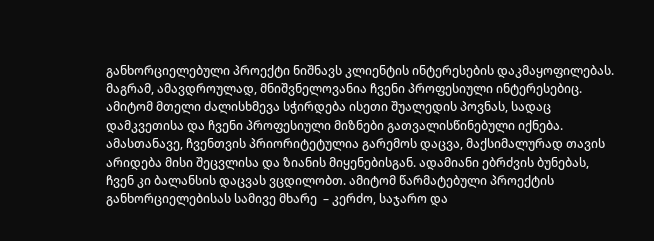განხორციელებული პროექტი ნიშნავს კლიენტის ინტერესების დაკმაყოფილებას. მაგრამ, ამავდროულად, მნიშვნელოვანია ჩვენი პროფესიული ინტერესებიც. ამიტომ მთელი ძალისხმევა სჭირდება ისეთი შუალედის პოვნას, სადაც დამკვეთისა და ჩვენი პროფესიული მიზნები გათვალისწინებული იქნება. ამასთანავე, ჩვენთვის პრიორიტეტულია გარემოს დაცვა, მაქსიმალურად თავის არიდება მისი შეცვლისა და ზიანის მიყენებისგან. ადამიანი ებრძვის ბუნებას, ჩვენ კი ბალანსის დაცვას ვცდილობთ. ამიტომ წარმატებული პროექტის განხორციელებისას სამივე მხარე  – კერძო, საჯარო და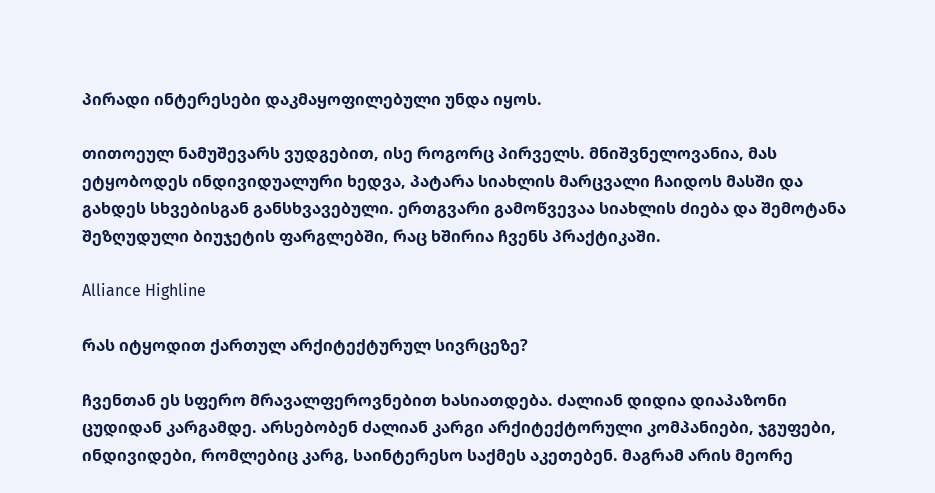პირადი ინტერესები დაკმაყოფილებული უნდა იყოს.

თითოეულ ნამუშევარს ვუდგებით, ისე როგორც პირველს. მნიშვნელოვანია, მას ეტყობოდეს ინდივიდუალური ხედვა, პატარა სიახლის მარცვალი ჩაიდოს მასში და გახდეს სხვებისგან განსხვავებული. ერთგვარი გამოწვევაა სიახლის ძიება და შემოტანა შეზღუდული ბიუჯეტის ფარგლებში, რაც ხშირია ჩვენს პრაქტიკაში.

Alliance Highline

რას იტყოდით ქართულ არქიტექტურულ სივრცეზე?

ჩვენთან ეს სფერო მრავალფეროვნებით ხასიათდება. ძალიან დიდია დიაპაზონი ცუდიდან კარგამდე. არსებობენ ძალიან კარგი არქიტექტორული კომპანიები, ჯგუფები, ინდივიდები, რომლებიც კარგ, საინტერესო საქმეს აკეთებენ. მაგრამ არის მეორე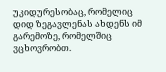უკიდურესობაც, რომელიც დიდ ზეგავლენას ახდენს იმ გარემოზე, რომელშიც ვცხოვრობთ.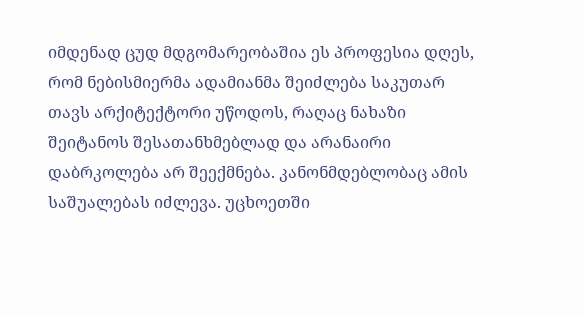იმდენად ცუდ მდგომარეობაშია ეს პროფესია დღეს, რომ ნებისმიერმა ადამიანმა შეიძლება საკუთარ თავს არქიტექტორი უწოდოს, რაღაც ნახაზი შეიტანოს შესათანხმებლად და არანაირი დაბრკოლება არ შეექმნება. კანონმდებლობაც ამის საშუალებას იძლევა. უცხოეთში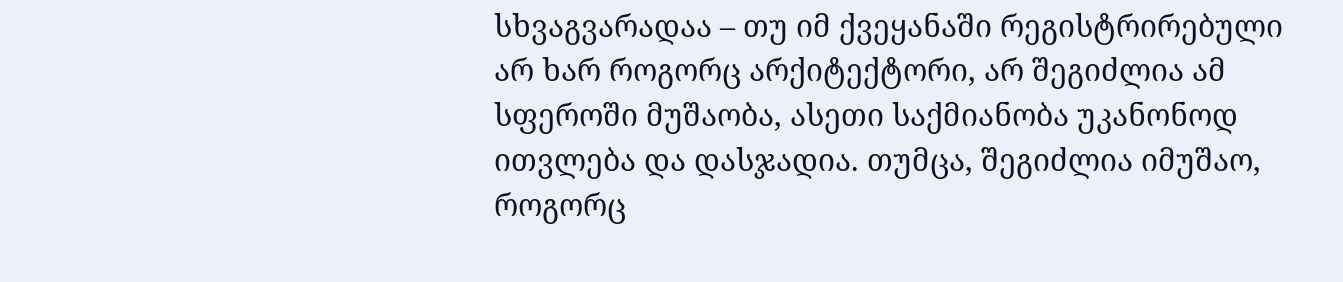სხვაგვარადაა – თუ იმ ქვეყანაში რეგისტრირებული არ ხარ როგორც არქიტექტორი, არ შეგიძლია ამ სფეროში მუშაობა, ასეთი საქმიანობა უკანონოდ ითვლება და დასჯადია. თუმცა, შეგიძლია იმუშაო, როგორც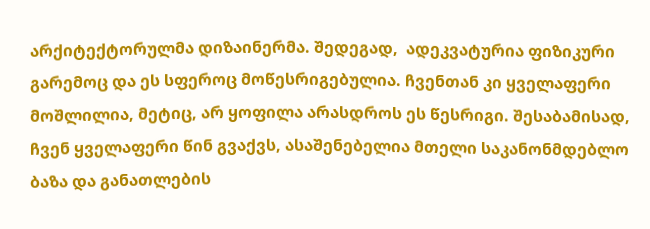არქიტექტორულმა დიზაინერმა. შედეგად,  ადეკვატურია ფიზიკური გარემოც და ეს სფეროც მოწესრიგებულია. ჩვენთან კი ყველაფერი მოშლილია, მეტიც, არ ყოფილა არასდროს ეს წესრიგი. შესაბამისად, ჩვენ ყველაფერი წინ გვაქვს, ასაშენებელია მთელი საკანონმდებლო ბაზა და განათლების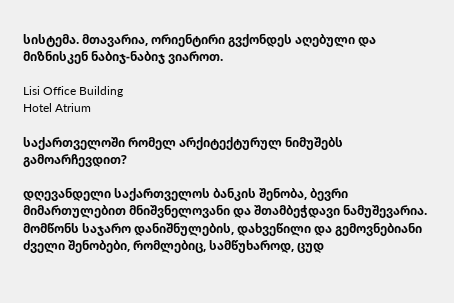სისტემა. მთავარია, ორიენტირი გვქონდეს აღებული და მიზნისკენ ნაბიჯ-ნაბიჯ ვიაროთ.

Lisi Office Building
Hotel Atrium

საქართველოში რომელ არქიტექტურულ ნიმუშებს გამოარჩევდით?

დღევანდელი საქართველოს ბანკის შენობა, ბევრი მიმართულებით მნიშვნელოვანი და შთამბეჭდავი ნამუშევარია. მომწონს საჯარო დანიშნულების, დახვეწილი და გემოვნებიანი ძველი შენობები, რომლებიც, სამწუხაროდ, ცუდ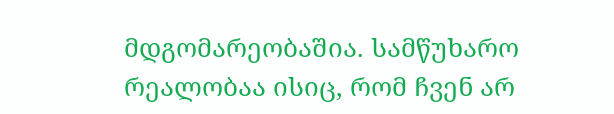მდგომარეობაშია. სამწუხარო რეალობაა ისიც, რომ ჩვენ არ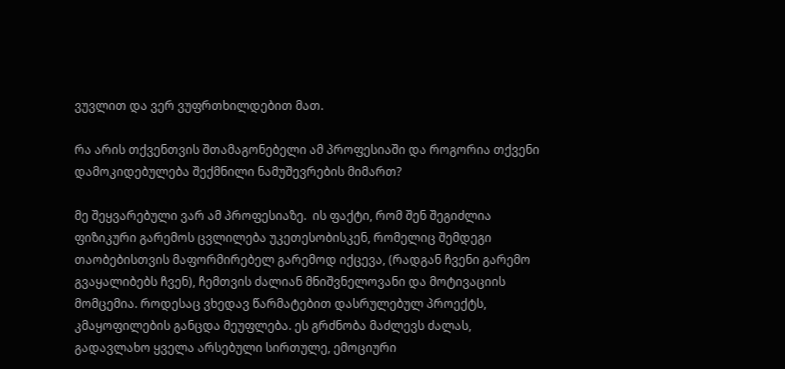ვუვლით და ვერ ვუფრთხილდებით მათ.

რა არის თქვენთვის შთამაგონებელი ამ პროფესიაში და როგორია თქვენი დამოკიდებულება შექმნილი ნამუშევრების მიმართ?

მე შეყვარებული ვარ ამ პროფესიაზე.  ის ფაქტი, რომ შენ შეგიძლია ფიზიკური გარემოს ცვლილება უკეთესობისკენ, რომელიც შემდეგი თაობებისთვის მაფორმირებელ გარემოდ იქცევა, (რადგან ჩვენი გარემო გვაყალიბებს ჩვენ), ჩემთვის ძალიან მნიშვნელოვანი და მოტივაციის მომცემია. როდესაც ვხედავ წარმატებით დასრულებულ პროექტს, კმაყოფილების განცდა მეუფლება. ეს გრძნობა მაძლევს ძალას, გადავლახო ყველა არსებული სირთულე, ემოციური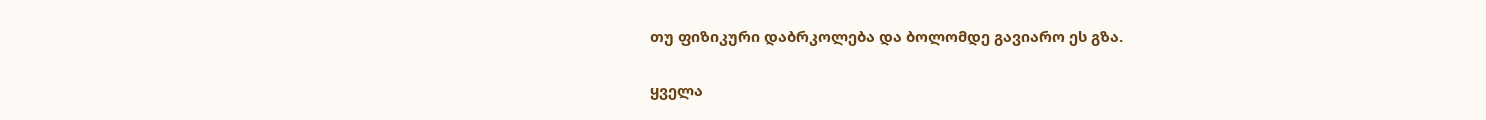თუ ფიზიკური დაბრკოლება და ბოლომდე გავიარო ეს გზა.

ყველა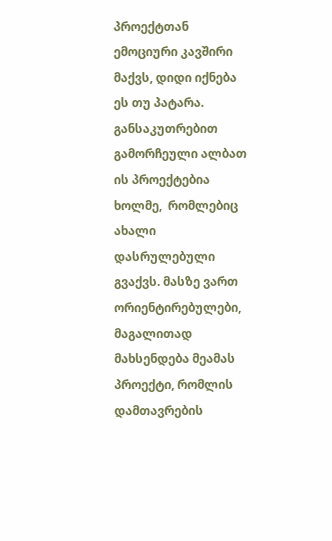პროექტთან ემოციური კავშირი მაქვს, დიდი იქნება ეს თუ პატარა. განსაკუთრებით გამორჩეული ალბათ ის პროექტებია ხოლმე,  რომლებიც ახალი დასრულებული გვაქვს. მასზე ვართ ორიენტირებულები, მაგალითად მახსენდება მეამას პროექტი, რომლის დამთავრების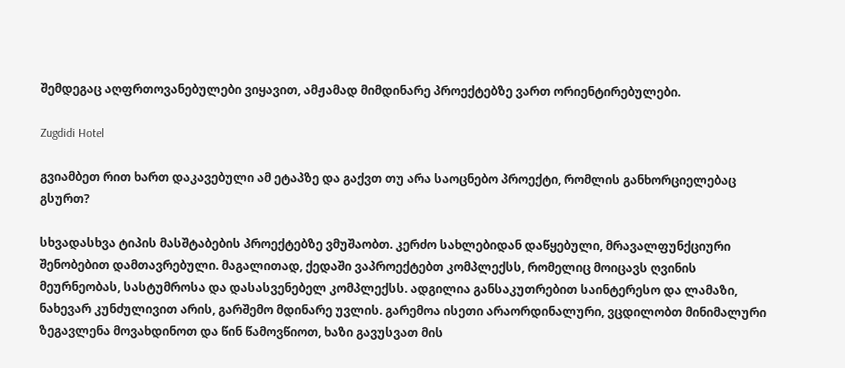შემდეგაც აღფრთოვანებულები ვიყავით, ამჟამად მიმდინარე პროექტებზე ვართ ორიენტირებულები.

Zugdidi Hotel

გვიამბეთ რით ხართ დაკავებული ამ ეტაპზე და გაქვთ თუ არა საოცნებო პროექტი, რომლის განხორციელებაც გსურთ?

სხვადასხვა ტიპის მასშტაბების პროექტებზე ვმუშაობთ. კერძო სახლებიდან დაწყებული, მრავალფუნქციური შენობებით დამთავრებული. მაგალითად, ქედაში ვაპროექტებთ კომპლექსს, რომელიც მოიცავს ღვინის მეურნეობას, სასტუმროსა და დასასვენებელ კომპლექსს. ადგილია განსაკუთრებით საინტერესო და ლამაზი, ნახევარ კუნძულივით არის, გარშემო მდინარე უვლის. გარემოა ისეთი არაორდინალური, ვცდილობთ მინიმალური ზეგავლენა მოვახდინოთ და წინ წამოვწიოთ, ხაზი გავუსვათ მის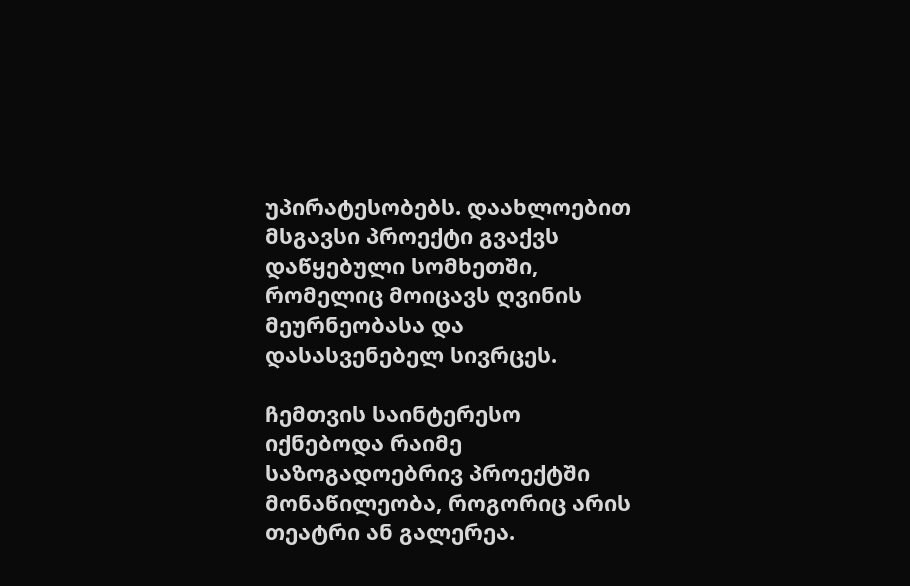უპირატესობებს. დაახლოებით მსგავსი პროექტი გვაქვს დაწყებული სომხეთში, რომელიც მოიცავს ღვინის მეურნეობასა და დასასვენებელ სივრცეს.

ჩემთვის საინტერესო იქნებოდა რაიმე საზოგადოებრივ პროექტში მონაწილეობა, როგორიც არის თეატრი ან გალერეა.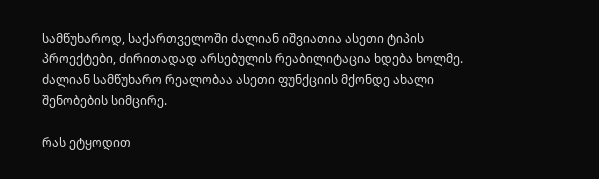სამწუხაროდ, საქართველოში ძალიან იშვიათია ასეთი ტიპის პროექტები, ძირითადად არსებულის რეაბილიტაცია ხდება ხოლმე. ძალიან სამწუხარო რეალობაა ასეთი ფუნქციის მქონდე ახალი შენობების სიმცირე.

რას ეტყოდით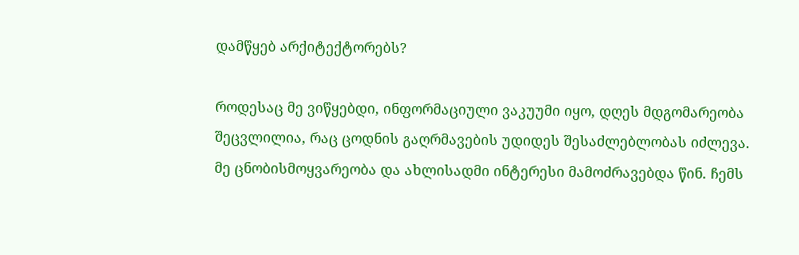დამწყებ არქიტექტორებს?

როდესაც მე ვიწყებდი, ინფორმაციული ვაკუუმი იყო, დღეს მდგომარეობა შეცვლილია, რაც ცოდნის გაღრმავების უდიდეს შესაძლებლობას იძლევა. მე ცნობისმოყვარეობა და ახლისადმი ინტერესი მამოძრავებდა წინ. ჩემს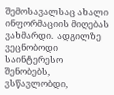შემოსავალსაც ახალი ინფორმაციის მიღებას ვახმარდი.  ადგილზე ვეცნობოდი საინტერესო შენობებს, ვსწავლობდი,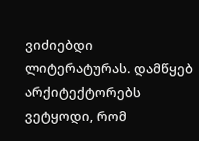ვიძიებდი ლიტერატურას. დამწყებ არქიტექტორებს ვეტყოდი, რომ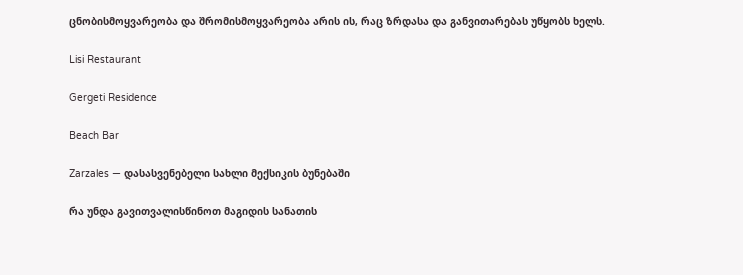ცნობისმოყვარეობა და შრომისმოყვარეობა არის ის, რაც ზრდასა და განვითარებას უწყობს ხელს.

Lisi Restaurant

Gergeti Residence

Beach Bar

Zarzales — დასასვენებელი სახლი მექსიკის ბუნებაში

რა უნდა გავითვალისწინოთ მაგიდის სანათის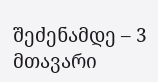შეძენამდე – 3 მთავარი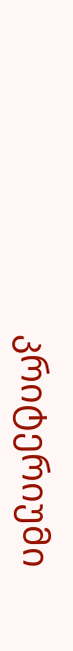კრიტერიუმი